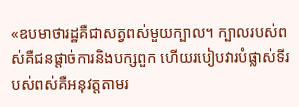«ឧបមាថារដ្ឋគឺជាសត្វពស់មួយក្បាល។ ក្បាលរបស់ពស់គឺជនផ្តាច់ការនិងបក្សពួក ហើយរបៀបវារបំផ្លាស់ទីរបស់ពស់គឺអនុវត្តតាមរ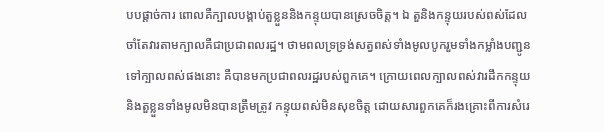បបផ្តាច់ការ ពោលគឺក្បាលបង្គាប់តួខ្លួននិងកន្ទុយបានស្រេចចិត្ត។ ឯ តួនិងកន្ទុយរបស់ពស់ដែលចាំតែវារតាមក្បាលគឺជាប្រជាពលរដ្ឋ។ ថាមពលទ្រទ្រង់សត្វពស់ទាំងមូលបូករួមទាំងកម្លាំងបញ្ជូនទៅក្បាលពស់ផងនោះ គឺបានមកប្រជាពលរដ្ឋរបស់ពួកគេ។ ក្រោយពេលក្បាលពស់វារដឹកកន្ទុយនិងតួខ្លួនទាំងមូលមិនបានត្រឹមត្រូវ កន្ទុយពស់មិនសុខចិត្ត ដោយសារពួកគេក៏រងគ្រោះពីការសំរេ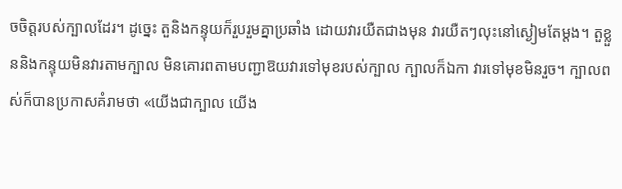ចចិត្តរបស់ក្បាលដែរ។ ដូច្នេះ តួនិងកន្ទុយក៏រួបរួមគ្នាប្រឆាំង ដោយវារយឺតជាងមុន វារយឺតៗលុះនៅស្ងៀមតែម្តង។ តួខ្លួននិងកន្ទុយមិនវារតាមក្បាល មិនគោរពតាមបញ្ជាឱយវារទៅមុខរបស់ក្បាល ក្បាលក៏ឯកា វារទៅមុខមិនរួច។ ក្បាលពស់ក៏បានប្រកាសគំរាមថា «យើងជាក្បាល យើង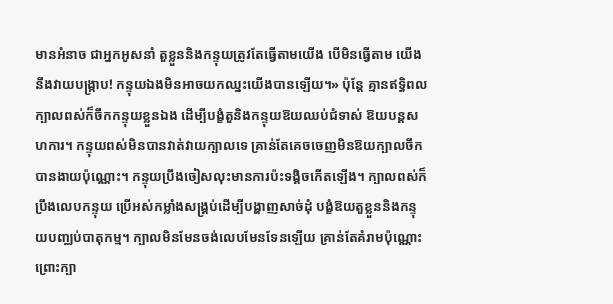មានអំនាច ជាអ្នកអូសនាំ តួខ្លួននិងកន្ទុយត្រូវតែធ្វើតាមយើង បើមិនធ្វើតាម យើងនឹងវាយបង្ក្រាប! កន្ទុយឯងមិនអាចយកឈ្នះយើងបានឡើយ។» ប៉ុន្តែ គ្មានឥទ្ធិពល ក្បាលពស់ក៏ចឹកកន្ទុយខ្លួនឯង ដើម្បីបង្ខំតួនិងកន្ទុយឱយឈប់ជំទាស់ ឱយបន្តសហការ។ កន្ទុយពស់មិនបានវាត់វាយក្បាលទេ គ្រាន់តែគេចចេញមិនឱយក្បាលចឹកបានងាយប៉ុណ្ណោះ។ កន្ទុយប្រឹងចៀសលុះមានការប៉ះទង្គិចកើតឡើង។ ក្បាលពស់ក៏ប្រឹងលេបកន្ទុយ ប្រើអស់កម្លាំងសង្គ្រប់ដើម្បីបង្ហាញសាច់ដុំ បង្ខំឱយតួខ្លួននិងកន្ទុយបញ្ឈប់បាតុកម្ម។ ក្បាលមិនមែនចង់លេបមែនទែនឡើយ គ្រាន់តែគំរាមប៉ុណ្ណោះ ព្រោះក្បា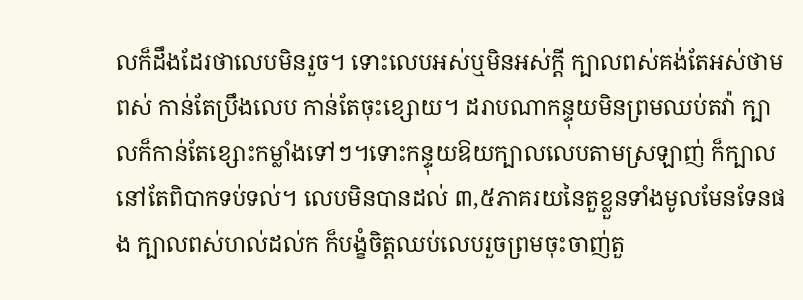លក៏ដឹងដែរថាលេបមិនរួច។ ទោះលេបអស់ឬមិនអស់ក្តី ក្បាលពស់គង់តែអស់ថាមពស់ កាន់តែប្រឹងលេប កាន់តែចុះខ្សោយ។ ដរាបណាកន្ទុយមិនព្រមឈប់តវ៉ា ក្បាលក៏កាន់តែខ្សោះកម្លាំងទៅៗ។ទោះកន្ទុយឱយក្បាលលេបតាមស្រឡាញ់ ក៏ក្បាលនៅតែពិបាកទប់ទល់។ លេបមិនបានដល់ ៣,៥ភាគរយនៃតួខ្លួនទាំងមូលមែនទែនផង ក្បាលពស់ហល់ដល់ក ក៏បង្ខំចិត្តឈប់លេបរួចព្រមចុះចាញ់តួ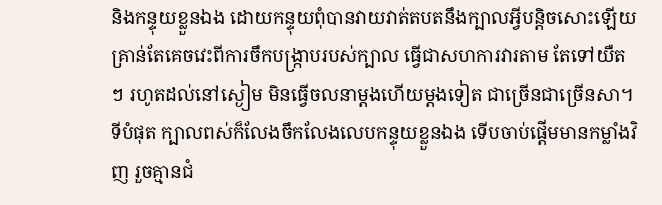និងកន្ទុយខ្លួនឯង ដោយកន្ទុយពុំបានវាយវាត់តបតនឹងក្បាលអ្វីបន្តិចសោះឡើយ គ្រាន់តែគេចវេះពីការចឹកបង្ក្រាបរបស់ក្បាល ធ្វើជាសហការវារតាម តែទៅយឺតៗ រហូតដល់នៅស្ងៀម មិនធ្វើចលនាម្តងហើយម្តងទៀត ជាច្រើនជាច្រើនសា។ ទីបំផុត ក្បាលពស់ក៏លែងចឹកលែងលេបកន្ទុយខ្លួនឯង ទើបចាប់ផ្តើមមានកម្លាំងវិញ រួចគ្មានជំ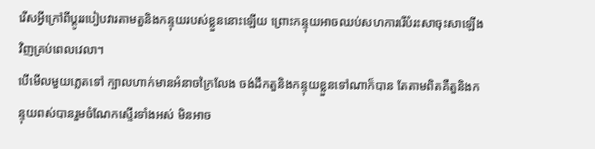រើសអ្វីក្រៅពីប្តូររបៀបវារតាមតួនិងកន្ទុយរបស់ខ្លួននោះឡើយ ព្រោះកន្ទុយអាចឈប់សហការរើបំរះសាចុះសាឡើងវិញគ្រប់ពេលវេលា។
បើមើលមួយភ្លេតទៅ ក្បាលហាក់មានអំនាចក្រៃលែង ចង់ដឹកតួនិងកន្ទុយខ្លួនទៅណាក៏បាន តែតាមពិតគឺតួនិងកន្ទុយពស់បានរួមចំណែកស្ទើរទាំងអស់ មិនអាច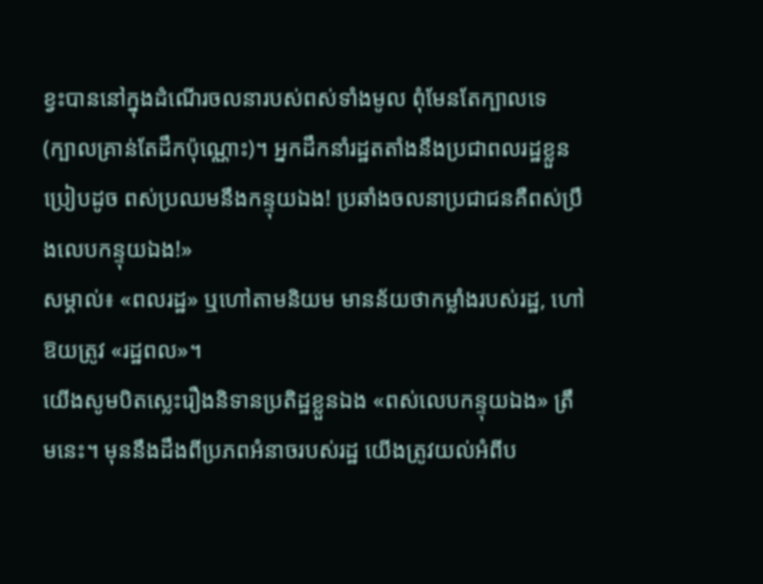ខ្វះបាននៅក្នុងដំណើរចលនារបស់ពស់ទាំងមូល ពុំមែនតែក្បាលទេ (ក្បាលគ្រាន់តែដឹកប៉ុណ្ណោះ)។ អ្នកដឹកនាំរដ្ឋតតាំងនឹងប្រជាពលរដ្ឋខ្លួនប្រៀបដូច ពស់ប្រឈមនឹងកន្ទុយឯង! ប្រឆាំងចលនាប្រជាជនគឺពស់ប្រឹងលេបកន្ទុយឯង!»
សម្គាល់៖ «ពលរដ្ឋ» ឬហៅតាមនិយម មានន័យថាកម្លាំងរបស់រដ្ឋ, ហៅឱយត្រូវ «រដ្ឋពល»។
យើងសូមបិតស្លេះរឿងនិទានប្រតិដ្ឋខ្លួនឯង «ពស់លេបកន្ទុយឯង» ត្រឹមនេះ។ មុននឹងដឹងពីប្រភពអំនាចរបស់រដ្ឋ យើងត្រូវយល់អំពីប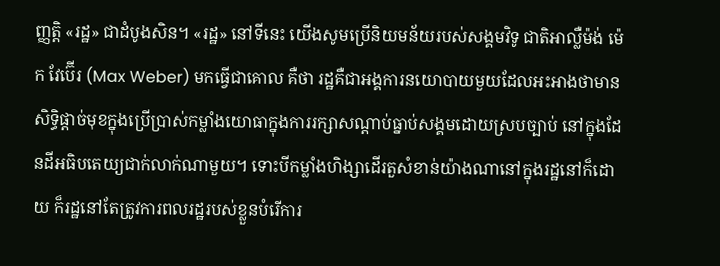ញ្ញត្តិ «រដ្ឋ» ជាដំបូងសិន។ «រដ្ឋ» នៅទីនេះ យើងសូមប្រើនិយមន័យរបស់សង្គមវិទូ ជាតិអាល្លឺម៉ង់ ម៉េក វែប៊ើរ (Max Weber) មកធ្វើជាគោល គឺថា រដ្ឋគឺជាអង្គការនយោបាយមួយដែលអះអាងថាមានសិទ្ធិផ្តាច់មុខក្នុងប្រើប្រាស់កម្លាំងយោធាក្នុងការរក្សាសណ្តាប់ធ្នាប់សង្គមដោយស្របច្បាប់ នៅក្នុងដែនដីអធិបតេយ្យជាក់លាក់ណាមួយ។ ទោះបីកម្លាំងហិង្សាដើរតួសំខាន់យ៉ាងណានៅក្នុងរដ្ឋនៅក៏ដោយ ក៏រដ្ឋនៅតែត្រូវការពលរដ្ឋរបស់ខ្លួនបំរើការ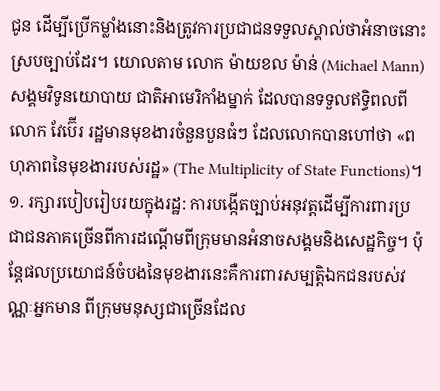ជូន ដើម្បីប្រើកម្លាំងនោះនិងត្រូវការប្រជាជនទទួលស្គាល់ថាអំនាចនោះស្របច្បាប់ដែរ។ យោលតាម លោក ម៉ាយខល ម៉ាន់ (Michael Mann) សង្គមវិទូនយោបាយ ជាតិអាមេរិកាំងម្នាក់ ដែលបានទទួលឥទ្ធិពលពីលោក វែប៊ើរ រដ្ឋមានមុខងារចំនួនបួនធំៗ ដែលលោកបានហៅថា «ពហុភាពនៃមុខងាររបស់រដ្ឋ» (The Multiplicity of State Functions)។
១. រក្សារបៀបរៀបរយក្នុងរដ្ឋ: ការបង្កើតច្បាប់អនុវត្តដើម្បីការពារប្រជាជនភាគច្រើនពីការដណ្តើមពីក្រុមមានអំនាចសង្គមនិងសេដ្ឋកិច្ច។ ប៉ុន្តែផលប្រយោជន៍ចំបងនៃមុខងារនេះគឺការពារសម្បត្តិឯកជនរបស់វណ្ណៈអ្នកមាន ពីក្រុមមនុស្សជាច្រើនដែល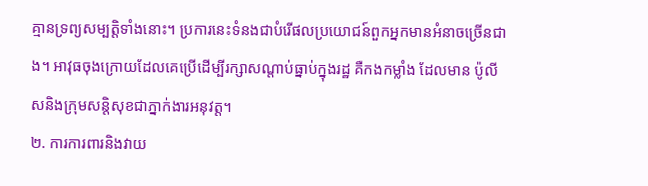គ្មានទ្រព្យសម្បត្តិទាំងនោះ។ ប្រការនេះទំនងជាបំរើផលប្រយោជន៍ពួកអ្នកមានអំនាចច្រើនជាង។ អាវុធចុងក្រោយដែលគេប្រើដើម្បីរក្សាសណ្តាប់ធ្នាប់ក្នុងរដ្ឋ គឺកងកម្លាំង ដែលមាន ប៉ូលីសនិងក្រុមសន្តិសុខជាភ្នាក់ងារអនុវត្ត។
២. ការការពារនិងវាយ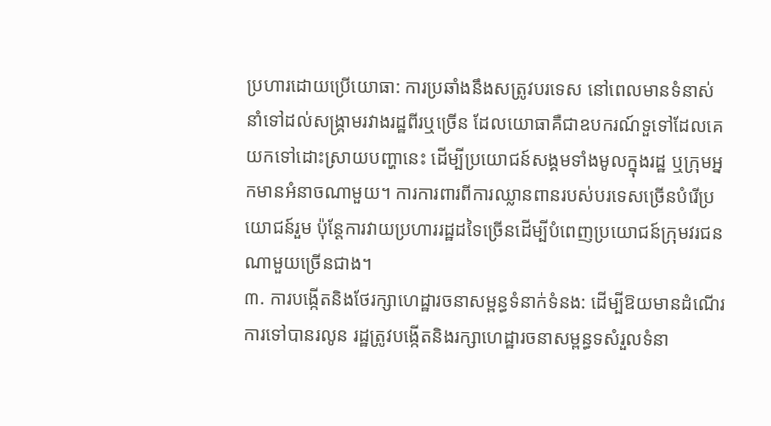ប្រហារដោយប្រើយោធា: ការប្រឆាំងនឹងសត្រូវបរទេស នៅពេលមានទំនាស់នាំទៅដល់សង្គ្រាមរវាងរដ្ឋពីរឬច្រើន ដែលយោធាគឺជាឧបករណ៍ទួទៅដែលគេយកទៅដោះស្រាយបញ្ហានេះ ដើម្បីប្រយោជន៍សង្គមទាំងមូលក្នុងរដ្ឋ ឬក្រុមអ្នកមានអំនាចណាមួយ។ ការការពារពីការឈ្លានពានរបស់បរទេសច្រើនបំរើប្រយោជន៍រួម ប៉ុន្តែការវាយប្រហាររដ្ឋដទៃច្រើនដើម្បីបំពេញប្រយោជន៍ក្រុមវរជនណាមួយច្រើនជាង។
៣. ការបង្កើតនិងថែរក្សាហេដ្ឋារចនាសម្ពន្ធទំនាក់ទំនង: ដើម្បីឱយមានដំណើរការទៅបានរលូន រដ្ឋត្រូវបង្កើតនិងរក្សាហេដ្ឋារចនាសម្ពន្ធទសំរួលទំនា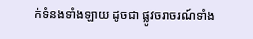ក់ទំនងទាំងឡាយ ដូចជា ផ្លូវចរាចរណ៍ទាំង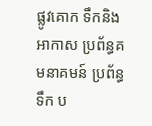ផ្លូវគោក ទឹកនិងអាកាស ប្រព័ន្ធគមនាគមន៍ ប្រព័ន្ធទឹក ប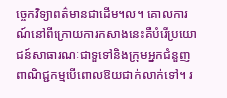ច្ចេកវិទ្យាពត៌មានជាដើម។ល។ គោលការណ៍នៅពីក្រោយការកសាងនេះគឺបំរើប្រយោជន៍សាធារណៈជាទួទៅនិងក្រុមអ្នកជំនួញពាណិជ្ជកម្មបើពោលឱយជាក់លាក់ទៅ។ រ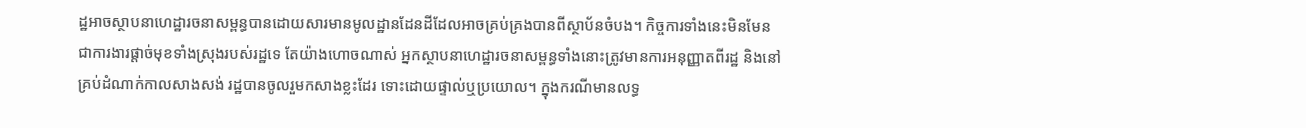ដ្ឋអាចស្ថាបនាហេដ្ឋារចនាសម្ពន្ធបានដោយសារមានមូលដ្ឋានដែនដីដែលអាចគ្រប់គ្រងបានពីស្ថាប័នចំបង។ កិច្ចការទាំងនេះមិនមែនជាការងារផ្តាច់មុខទាំងស្រុងរបស់រដ្ឋទេ តែយ៉ាងហោចណាស់ អ្នកស្ថាបនាហេដ្ឋារចនាសម្ពន្ធទាំងនោះត្រូវមានការអនុញ្ញាតពីរដ្ឋ និងនៅគ្រប់ដំណាក់កាលសាងសង់ រដ្ឋបានចូលរួមកសាងខ្លះដែរ ទោះដោយផ្ទាល់ឬប្រយោល។ ក្នុងករណីមានលទ្ធ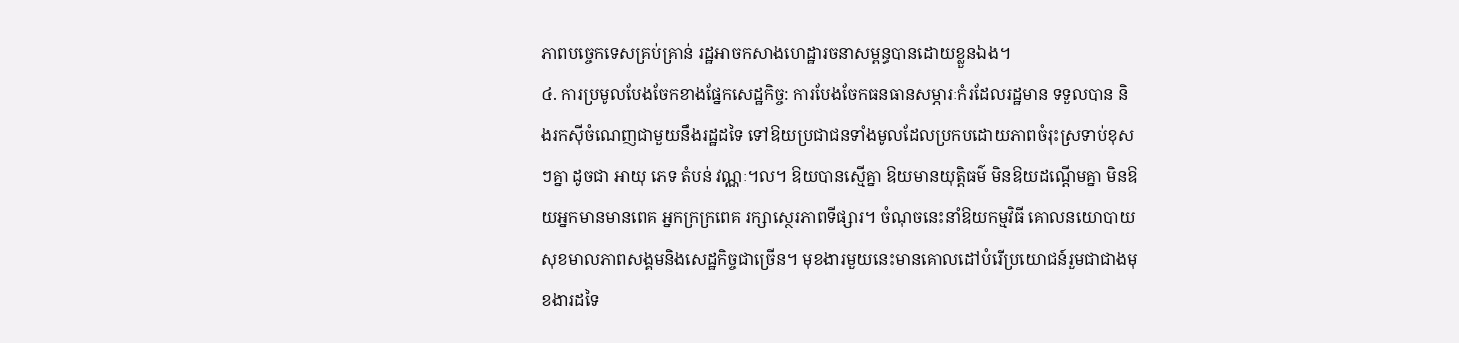ភាពបច្ចេកទេសគ្រប់គ្រាន់ រដ្ឋអាចកសាងហេដ្ឋារចនាសម្ពន្ធបានដោយខ្លួនឯង។
៤. ការប្រមូលបែងចែកខាងផ្នែកសេដ្ឋកិច្ច: ការបែងចែកធនធានសម្ភារៈកំរដែលរដ្ឋមាន ទទួលបាន និងរកស៊ីចំណេញជាមួយនឹងរដ្ឋដទៃ ទៅឱយប្រជាជនទាំងមូលដែលប្រកបដោយភាពចំរុះស្រទាប់ខុសៗគ្នា ដូចជា អាយុ ភេទ តំបន់ វណ្ណៈ។ល។ ឱយបានស្មើគ្នា ឱយមានយុត្តិធម៌ មិនឱយដណ្តើមគ្នា មិនឱយអ្នកមានមានពេគ អ្នកក្រក្រពេគ រក្សាស្ថេរភាពទីផ្សារ។ ចំណុចនេះនាំឱយកម្មវិធី គោលនយោបាយសុខមាលភាពសង្គមនិងសេដ្ឋកិច្ចជាច្រើន។ មុខងារមួយនេះមានគោលដៅបំរើប្រយោជន៍រួមជាជាងមុខងារដទៃ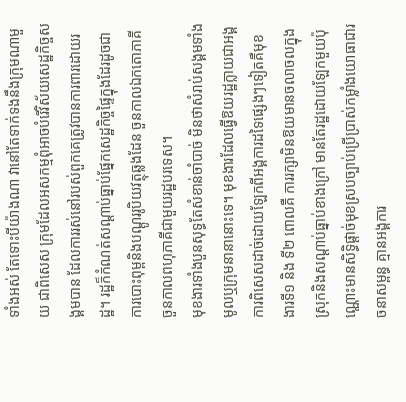ទាំងអស់ តែទោះបីយ៉ាងណា វានៅតែទាក់ទងនឹងក្រុមណាមួយ ជាពិសេស ក្រុមដែលអសកម្មពុំអាចបំរើវិស័យសេដ្ឋកិច្ចសង្គមបាន ដែលការរស់នៅរបស់ពួកគេត្រូវបានការពារដោយរដ្ឋ។ រដ្ឋក៏កំណត់សណ្តាប់ធ្នាប់ផ្នែកសេដ្ឋកិច្ចផ្ទៃក្នុងដែរដូចជា ការបោះពុម្ពនិងបណ្តូររូបិយវត្ថុឆ្លងដែន ចួនកាលឯកតោភាគី ចួនកាលពហុភាគីជាមួយរដ្ឋបរទេស។
មុខងារទាំងបួនសុទ្ធតែសំខាន់ចាំបាច់ មិនថាសំរាប់សង្គមទាំងមូលឬក្រុមនានានោះទេ។ មុខងារដែលធ្វើឱយរដ្ឋក្លាយជាអង្គការពិសេសដាច់ដោយឡែកពីអង្គការដទៃផ្សេងៗទៀតគឺមុខងារទី១ និង ទី២ ពោលគឺ ការរក្សាមិនឱយមានចលាចលក្នុងស្រុកនិងសណ្តាប់ធ្នាប់ខាងក្រៅ មានតែរដ្ឋដោយឡែកមួយប៉ុណ្ណោះមានសិទ្ធិផ្តាច់មុខស្របច្បាប់ប្រើប្រាស់កម្លាំងយោធាជារចនាសម្ពន្ធ គ្មានអង្គការ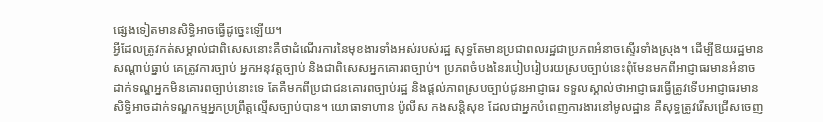ផ្សេងទៀតមានសិទ្ធិអាចធ្វើដូច្នេះឡើយ។
អ្វីដែលត្រូវកត់សម្គាល់ជាពិសេសនោះគឺថាដំណើរការនៃមុខងារទាំងអស់របស់រដ្ឋ សុទ្ធតែមានប្រជាពលរដ្ឋជាប្រភពអំនាចស្ទើរទាំងស្រុង។ ដើម្បីឱយរដ្ឋមានសណ្តាប់ធ្នាប់ គេត្រូវការច្បាប់ អ្នកអនុវត្តច្បាប់ និងជាពិសេសអ្នកគោរពច្បាប់។ ប្រភពចំបងនៃរបៀបរៀបរយស្របច្បាប់នេះពុំមែនមកពីអាជ្ញាធរមានអំនាចដាក់ទណ្ឌអ្នកមិនគោរពច្បាប់នោះទេ តែគឺមកពីប្រជាជនគោរពច្បាប់រដ្ឋ និងផ្តល់ភាពស្របច្បាប់ជូនអាជ្ញាធរ ទទួលស្គាល់ថាអាជ្ញាធរធ្វើត្រូវទើបអាជ្ញាធរមានសិទ្ធិអាចដាក់ទណ្ឌកម្មអ្នកប្រព្រឹត្តល្មើសច្បាប់បាន។ យោធាទាហាន ប៉ូលីស កងសន្តិសុខ ដែលជាអ្នកបំពេញការងារនៅមូលដ្ឋាន គឺសុទ្ធត្រូវរើសជ្រើសចេញ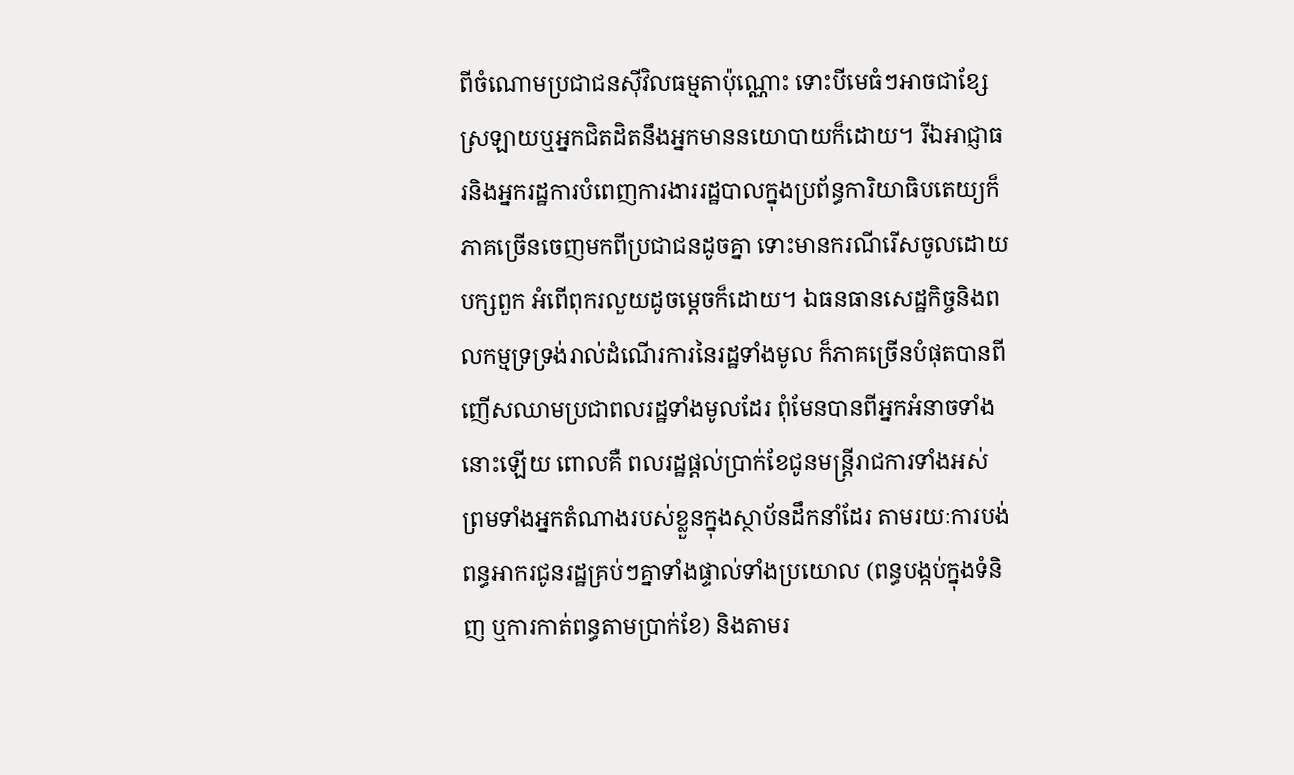ពីចំណោមប្រជាជនស៊ីវិលធម្មតាប៉ុណ្ណោះ ទោះបីមេធំៗអាចជាខ្សែស្រឡាយឬអ្នកជិតដិតនឹងអ្នកមាននយោបាយក៏ដោយ។ រីឯអាជ្ញាធរនិងអ្នករដ្ឋការបំពេញការងាររដ្ឋបាលក្នុងប្រព័ន្ធការិយាធិបតេយ្យក៏ភាគច្រើនចេញមកពីប្រជាជនដូចគ្នា ទោះមានករណីរើសចូលដោយ បក្សពួក អំពើពុករលួយដូចម្តេចក៏ដោយ។ ឯធនធានសេដ្ឋកិច្ចនិងពលកម្មទ្រទ្រង់រាល់ដំណើរការនៃរដ្ឋទាំងមូល ក៏ភាគច្រើនបំផុតបានពីញើសឈាមប្រជាពលរដ្ឋទាំងមូលដែរ ពុំមែនបានពីអ្នកអំនាចទាំងនោះឡើយ ពោលគឺ ពលរដ្ឋផ្តល់ប្រាក់ខែជូនមន្ត្រីរាជការទាំងអស់ ព្រមទាំងអ្នកតំណាងរបស់ខ្លួនក្នុងស្ថាប័នដឹកនាំដែរ តាមរយៈការបង់ពន្ធអាករជូនរដ្ឋគ្រប់ៗគ្នាទាំងផ្ទាល់ទាំងប្រយោល (ពន្ធបង្កប់ក្នុងទំនិញ ឬការកាត់ពន្ធតាមប្រាក់ខែ) និងតាមរ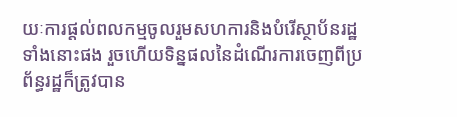យៈការផ្តល់ពលកម្មចូលរួមសហការនិងបំរើស្ថាប័នរដ្ឋទាំងនោះផង រួចហើយទិន្នផលនៃដំណើរការចេញពីប្រព័ន្ធរដ្ឋក៏ត្រូវបាន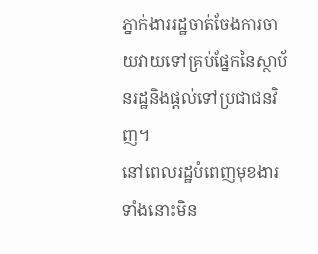ភ្នាក់ងាររដ្ឋចាត់ចែងការចាយវាយទៅគ្រប់ផ្នែកនៃស្ថាប័នរដ្ឋនិងផ្តល់ទៅប្រជាជនវិញ។
នៅពេលរដ្ឋបំពេញមុខងារទាំងនោះមិន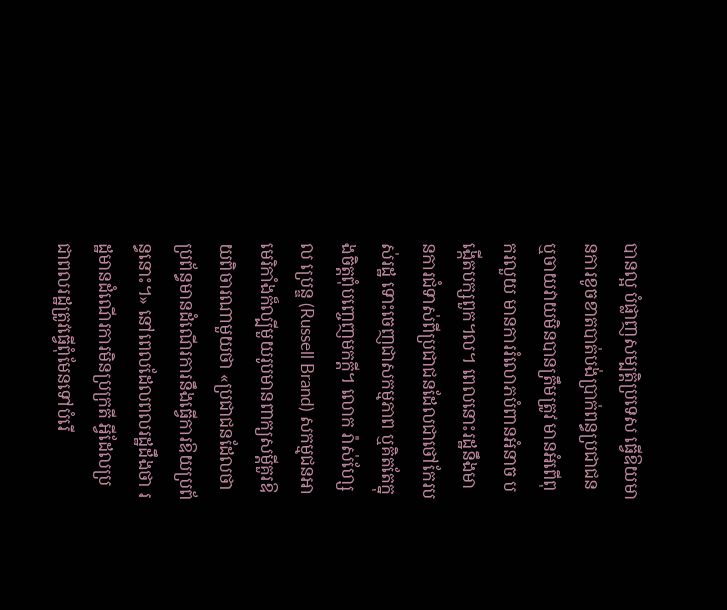បានល្អ បំផ្លាញសម្បត្តិប្រទេស ធ្វើឱយមានការខូចខាតបាត់បង់ប្រាក់ពន្ធប្រជាជន ឬចាយវាយមិនបានត្រឹមត្រូវ មានអំពើពុករលួយ មានការរំលោភបំពានអំនាច បង្កើតបក្សពួក។ល។ ពេលនោះរដ្ឋនឹងមានការជំទាស់ពីប្រជាជនដែលជាថៅកែរបស់រដ្ឋ ទោះចេញជាសកម្មភាព ឬគិតតែក្នុងចិត្តពុំបញ្ចេញមកក្តី។ លោក រ៉ាស់ហ្សែល ប្រេន្ឌ (Russell Brand) សកម្មជនអាមេរិកាំងក៏ល្បីមួយរូបមានពាក្យសម្តីគួរឱយពិចារណាមួយថា «ប្រជាជនដែលថាប្រព័ន្ធមានដំណើរការនឹងធ្វើការឱយប្រព័ន្ធនោះ។» នៅពេលដែលពលរដ្ឋដឹងថា រដ្ឋមានដំណើរការមិនប្រក្រតី អ្វីដែលប្រជាពលរដ្ឋត្រូវធ្វើពុំមែនទៅបំរើ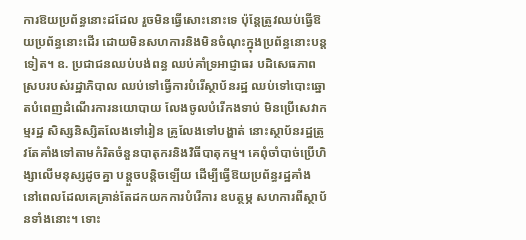ការឱយប្រព័ន្ធនោះដដែល រួចមិនធ្វើសោះនោះទេ ប៉ុន្តែត្រូវឈប់ធ្វើឱយប្រព័ន្ធនោះដើរ ដោយមិនសហការនិងមិនចំណុះក្នុងប្រព័ន្ធនោះបន្តទៀត។ ឧ. ប្រជាជនឈប់បង់ពន្ធ ឈប់គាំទ្រអាជ្ញាធរ បដិសេធភាពស្របរបស់រដ្ឋាភិបាល ឈប់ទៅធ្វើការបំរើស្ថាប័នរដ្ឋ ឈប់ទៅបោះឆ្នោតបំពេញដំណើរការនយោបាយ លែងចូលបំរើកងទាប់ មិនប្រើសេវាកម្មរដ្ឋ សិស្សនិស្សិតលែងទៅរៀន គ្រូលែងទៅបង្ហាត់ នោះស្ថាប័នរដ្ឋត្រូវតែគាំងទៅតាមកំរិតចំនួនបាតុករនិងវិធីបាតុកម្ម។ គេពុំចាំបាច់ប្រើហិង្សាលើមនុស្សដូចគ្នា បន្តួចបន្តិចឡើយ ដើម្បីធ្វើឱយប្រព័ន្ធរដ្ឋគាំង នៅពេលដែលគេគ្រាន់តែដកយកការបំរើការ ឧបត្ថម្ភ សហការពីស្ថាប័នទាំងនោះ។ ទោះ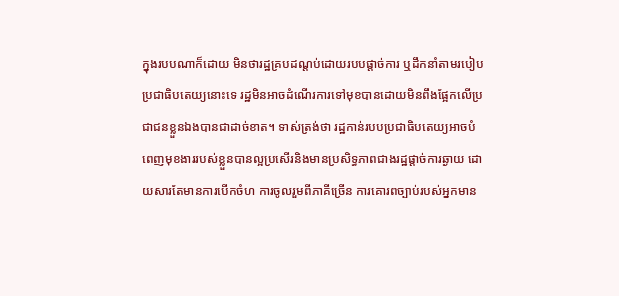ក្នុងរបបណាក៏ដោយ មិនថារដ្ឋគ្របដណ្តប់ដោយរបបផ្តាច់ការ ឬដឹកនាំតាមរបៀបប្រជាធិបតេយ្យនោះទេ រដ្ឋមិនអាចដំណើរការទៅមុខបានដោយមិនពឹងផ្អែកលើប្រជាជនខ្លួនឯងបានជាដាច់ខាត។ ទាស់ត្រង់ថា រដ្ឋកាន់របបប្រជាធិបតេយ្យអាចបំពេញមុខងាររបស់ខ្លួនបានល្អប្រសើរនិងមានប្រសិទ្ធភាពជាងរដ្ឋផ្តាច់ការឆ្ងាយ ដោយសារតែមានការបើកចំហ ការចូលរួមពីភាគីច្រើន ការគោរពច្បាប់របស់អ្នកមាន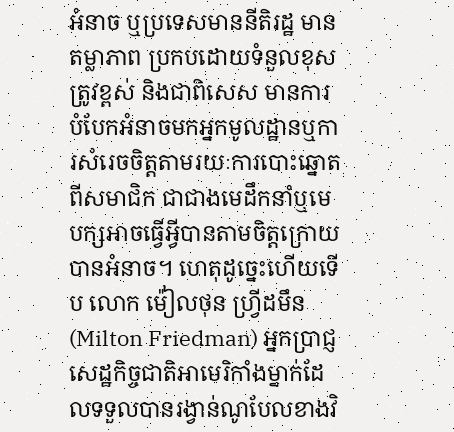អំនាច ឬប្រទេសមាននីតិរដ្ឋ មានតម្លាភាព ប្រកបដោយទំនួលខុសត្រូវខ្ពស់ និងជាពិសេស មានការបំបែកអំនាចមកអ្នកមូលដ្ឋានឬការសំរេចចិត្តតាមរយៈការបោះឆ្នោតពីសមាជិក ជាជាងមេដឹកនាំឬមេបក្សអាចធ្វើអ្វីបានតាមចិត្តក្រោយបានអំនាច។ ហេតុដូច្នេះហើយទើប លោក ម៉ៀលថុន ហ្វ្រីដមឹន (Milton Friedman) អ្នកប្រាជ្ញសេដ្ឋកិច្ចជាតិអាមេរិកាំងម្នាក់ដែលទទួលបានរង្វាន់ណូបែលខាងវិ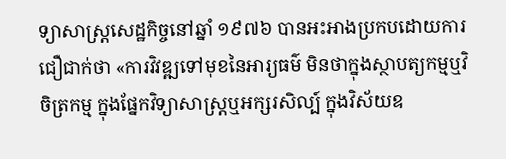ទ្យាសាស្ត្រសេដ្ឋកិច្ចនៅឆ្នាំ ១៩៧៦ បានអះអាងប្រកបដោយការជឿជាក់ថា «ការវិវឌ្ឍទៅមុខនៃអារ្យធម៌ មិនថាក្នុងស្ថាបត្យកម្មឬវិចិត្រកម្ម ក្នុងផ្នែកវិទ្យាសាស្ត្រឬអក្សរសិល្ប៍ ក្នុងវិស័យឧ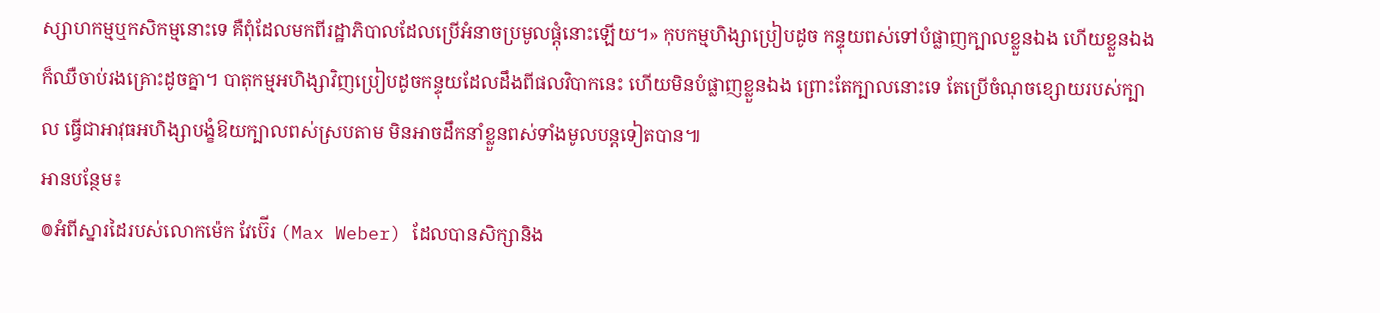ស្សាហកម្មឬកសិកម្មនោះទេ គឺពុំដែលមកពីរដ្ឋាភិបាលដែលប្រើអំនាចប្រមូលផ្តុំនោះឡើយ។» កុបកម្មហិង្សាប្រៀបដូច កន្ទុយពស់ទៅបំផ្លាញក្បាលខ្លួនឯង ហើយខ្លួនឯងក៏ឈឺចាប់រងគ្រោះដូចគ្នា។ បាតុកម្មអហិង្សាវិញប្រៀបដូចកន្ទុយដែលដឹងពីផលវិបាកនេះ ហើយមិនបំផ្លាញខ្លួនឯង ព្រោះតែក្បាលនោះទេ តែប្រើចំណុចខ្សោយរបស់ក្បាល ធ្វើជាអាវុធអហិង្សាបង្ខំឱយក្បាលពស់ស្របតាម មិនអាចដឹកនាំខ្លួនពស់ទាំងមូលបន្តទៀតបាន៕
អានបន្ថែម៖
៙អំពីស្នារដៃរបស់លោកម៉េក វែប៊ើរ (Max Weber) ដែលបានសិក្សានិង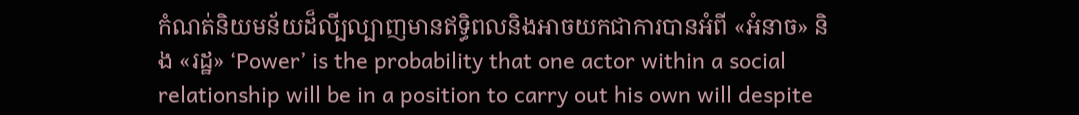កំណត់និយមន័យដ៏លី្បល្បាញមានឥទ្ធិពលនិងអាចយកជាការបានអំពី «អំនាច» និង «រដ្ឋ» ‘Power’ is the probability that one actor within a social relationship will be in a position to carry out his own will despite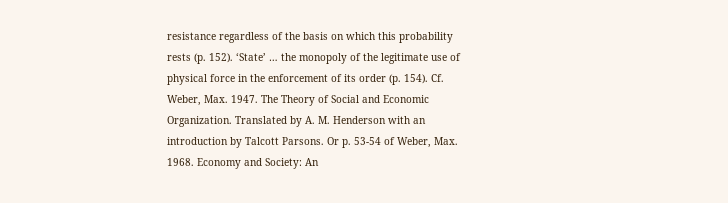resistance regardless of the basis on which this probability rests (p. 152). ‘State’ … the monopoly of the legitimate use of physical force in the enforcement of its order (p. 154). Cf. Weber, Max. 1947. The Theory of Social and Economic Organization. Translated by A. M. Henderson with an introduction by Talcott Parsons. Or p. 53-54 of Weber, Max. 1968. Economy and Society: An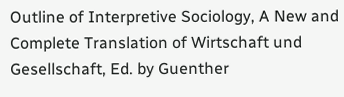Outline of Interpretive Sociology, A New and Complete Translation of Wirtschaft und Gesellschaft, Ed. by Guenther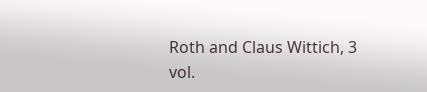Roth and Claus Wittich, 3 vol.